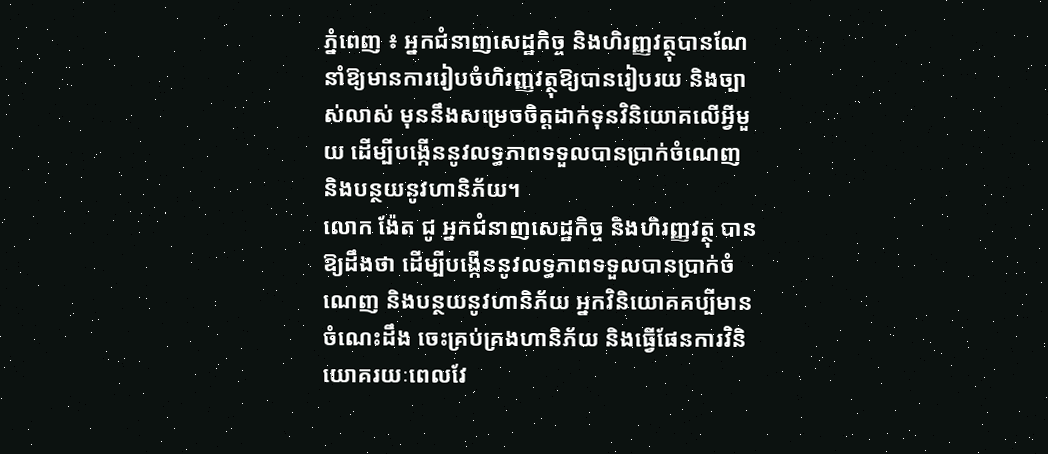ភ្នំពេញ ៖ អ្នកជំនាញសេដ្ឋកិច្ច និងហិរញ្ញវត្ថុបានណែនាំឱ្យមានការរៀបចំហិរញ្ញវត្ថុឱ្យបានរៀបរយ និងច្បាស់លាស់ មុននឹងសម្រេចចិត្តដាក់ទុនវិនិយោគលើអ្វីមួយ ដើម្បីបង្កើននូវលទ្ធភាពទទួលបានប្រាក់ចំណេញ និងបន្ថយនូវហានិភ័យ។
លោក ង៉ែត ជូ អ្នកជំនាញសេដ្ឋកិច្ច និងហិរញ្ញវត្ថុ បានឱ្យដឹងថា ដើម្បីបង្កើននូវលទ្ធភាពទទួលបានប្រាក់ចំណេញ និងបន្ថយនូវហានិភ័យ អ្នកវិនិយោគគប្បីមានចំណេះដឹង ចេះគ្រប់គ្រងហានិភ័យ និងធ្វើផែនការវិនិយោគរយៈពេលវែ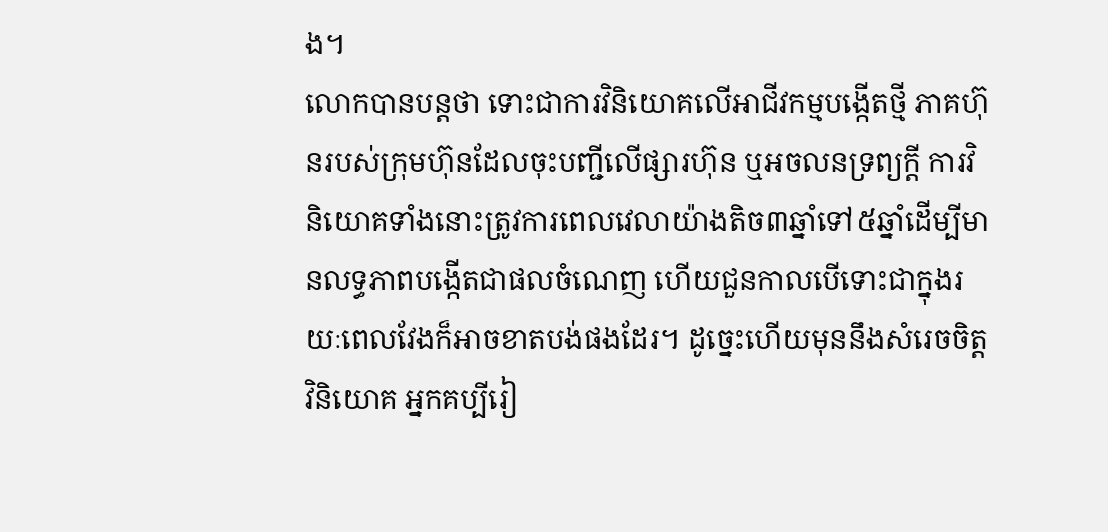ង។
លោកបានបន្តថា ទោះជាការវិនិយោគលើអាជីវកម្មបង្កើតថ្មី ភាគហ៊ុនរបស់ក្រុមហ៊ុនដែលចុះបញ្ជីលើផ្សារហ៊ុន ឬអចលនទ្រព្យក្តី ការវិនិយោគទាំងនោះត្រូវការពេលវេលាយ៉ាងតិច៣ឆ្នាំទៅ៥ឆ្នាំដើម្បីមានលទ្ធភាពបង្កើតជាផលចំណេញ ហើយជួនកាលបើទោះជាក្នុងរយៈពេលវែងក៏អាចខាតបង់ផងដែរ។ ដូច្នេះហើយមុននឹងសំរេចចិត្តវិនិយោគ អ្នកគប្បីរៀ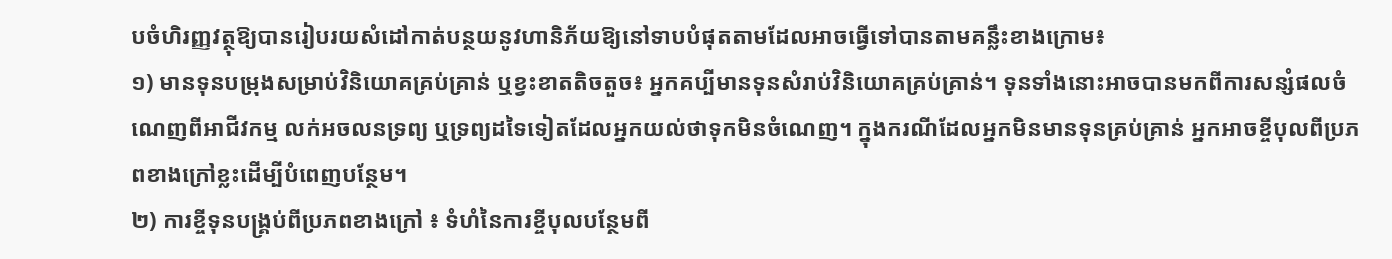បចំហិរញ្ញវត្ថុឱ្យបានរៀបរយសំដៅកាត់បន្ថយនូវហានិភ័យឱ្យនៅទាបបំផុតតាមដែលអាចធ្វើទៅបានតាមគន្លឹះខាងក្រោម៖
១) មានទុនបម្រុងសម្រាប់វិនិយោគគ្រប់គ្រាន់ ឬខ្វះខាតតិចតួច៖ អ្នកគប្បីមានទុនសំរាប់វិនិយោគគ្រប់គ្រាន់។ ទុនទាំងនោះអាចបានមកពីការសន្សំផលចំណេញពីអាជីវកម្ម លក់អចលនទ្រព្យ ឬទ្រព្យដទៃទៀតដែលអ្នកយល់ថាទុកមិនចំណេញ។ ក្នុងករណីដែលអ្នកមិនមានទុនគ្រប់គ្រាន់ អ្នកអាចខ្ចីបុលពីប្រភពខាងក្រៅខ្លះដើម្បីបំពេញបន្ថែម។
២) ការខ្ចីទុនបង្រ្គប់ពីប្រភពខាងក្រៅ ៖ ទំហំនៃការខ្ចីបុលបន្ថែមពី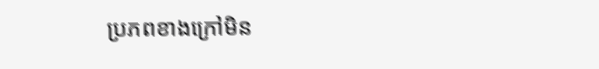ប្រភពខាងក្រៅមិន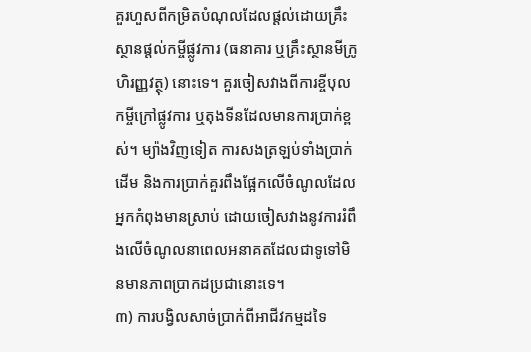គួរហួសពីកម្រិតបំណុលដែលផ្តល់ដោយគ្រឹះស្ថានផ្តល់កម្ចីផ្លូវការ (ធនាគារ ឬគ្រឹះស្ថានមីក្រូហិរញ្ញវត្ថុ) នោះទេ។ គួរចៀសវាងពីការខ្ចីបុលកម្ចីក្រៅផ្លូវការ ឬតុងទីនដែលមានការប្រាក់ខ្ពស់។ ម្យ៉ាងវិញទៀត ការសងត្រឡប់ទាំងប្រាក់ដើម និងការប្រាក់គួរពឹងផ្អែកលើចំណូលដែលអ្នកកំពុងមានស្រាប់ ដោយចៀសវាងនូវការរំពឹងលើចំណូលនាពេលអនាគតដែលជាទូទៅមិនមានភាពប្រាកដប្រជានោះទេ។
៣) ការបង្វិលសាច់ប្រាក់ពីអាជីវកម្មដទៃ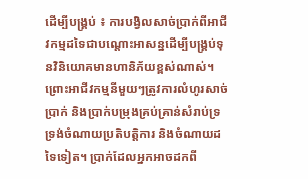ដើម្បីបង្រ្គប់ ៖ ការបង្វិលសាច់ប្រាក់ពីអាជីវកម្មដទៃជាបណ្តោះអាសន្នដើម្បីបង្រ្គប់ទុនវិនិយោគមានហានិភ័យខ្ពស់ណាស់។ ព្រោះអាជីវកម្មនីមួយៗត្រូវការលំហូរសាច់ប្រាក់ និងប្រាក់បម្រុងគ្រប់គ្រាន់សំរាប់ទ្រទ្រង់ចំណាយប្រតិបត្តិការ និងចំណាយដទៃទៀត។ ប្រាក់ដែលអ្នកអាចដកពី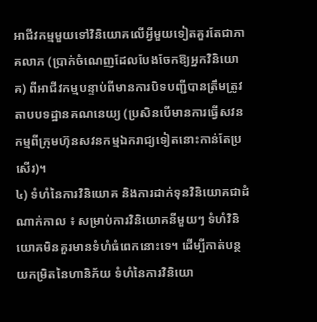អាជីវកម្មមួយទៅវិនិយោគលើអ្វីមួយទៀតគួរតែជាភាគលាភ (ប្រាក់ចំណេញដែលបែងចែកឱ្យអ្នកវិនិយោគ) ពីអាជីវកម្មបន្ទាប់ពីមានការបិទបញ្ជីបានត្រឹមត្រូវតាបបទដ្ឋានគណនេយ្យ (ប្រសិនបើមានការធ្វើសវនកម្មពីក្រុមហ៊ុនសវនកម្មឯករាជ្យទៀតនោះកាន់តែប្រសើរ)។
៤) ទំហំនៃការវិនិយោគ និងការដាក់ទុនវិនិយោគជាដំណាក់កាល ៖ សម្រាប់ការវិនិយោគនីមួយៗ ទំហំវិនិយោគមិនគួរមានទំហំធំពេកនោះទេ។ ដើម្បីកាត់បន្ថយកម្រិតនៃហានិភ័យ ទំហំនៃការវិនិយោ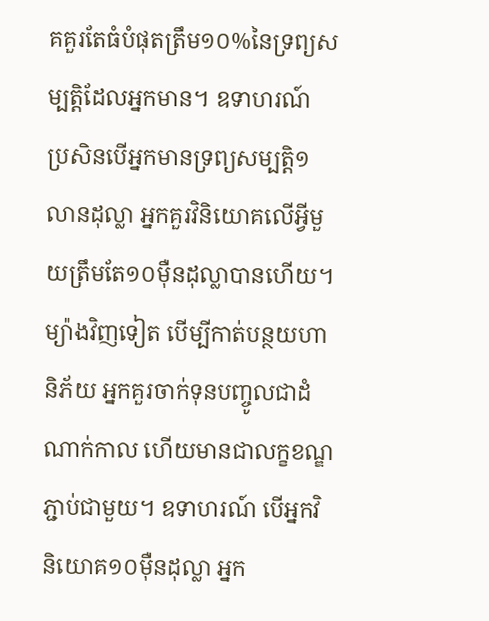គគួរតែធំបំផុតត្រឹម១០%នៃទ្រព្យសម្បត្តិដែលអ្នកមាន។ ឧទាហរណ៍ ប្រសិនបើអ្នកមានទ្រព្យសម្បត្តិ១លានដុល្លា អ្នកគួរវិនិយោគលើអ្វីមួយត្រឹមតែ១០ម៉ឺនដុល្លាបានហើយ។ ម្យ៉ាងវិញទៀត បើម្បីកាត់បន្ថយហានិភ័យ អ្នកគួរចាក់ទុនបញ្ចូលជាដំណាក់កាល ហើយមានជាលក្ខខណ្ឌភ្ជាប់ជាមួយ។ ឧទាហរណ៍ បើអ្នកវិនិយោគ១០ម៉ឺនដុល្លា អ្នក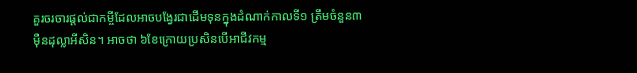គួរចរចារផ្តល់ជាកម្ចីដែលអាចបង្វែរជាដើមទុនក្នុងដំណាក់កាលទី១ ត្រឹមចំនួន៣ម៉ឺនដុល្លាអីសិន។ អាចថា ៦ខែក្រោយប្រសិនបើអាជីវកម្ម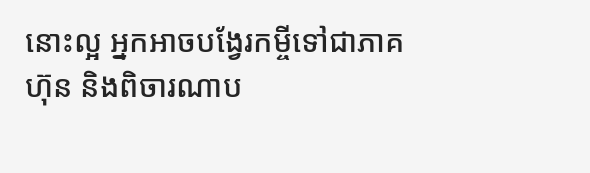នោះល្អ អ្នកអាចបង្វែរកម្ចីទៅជាភាគហ៊ុន និងពិចារណាប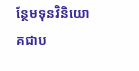ន្ថែមទុនវិនិយោគជាប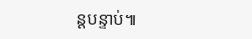ន្តបន្ទាប់៕